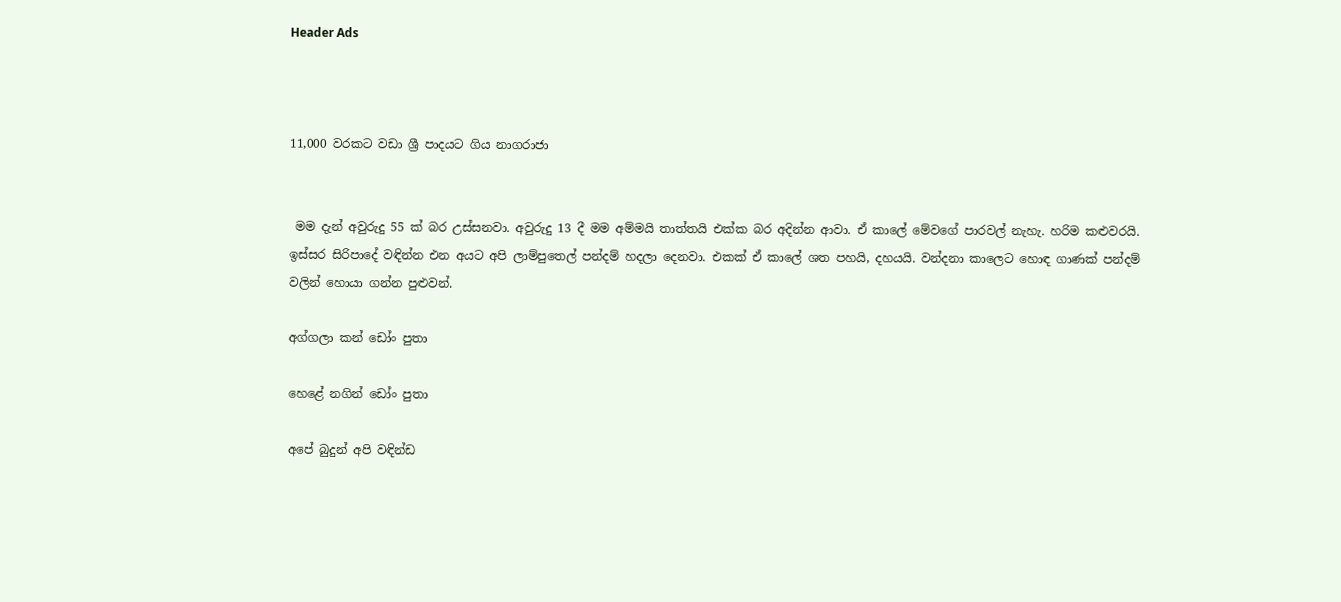Header Ads



11,000 වරකට වඩා ශ්‍රී පාදයට ගිය නාගරාජා


 මම දැන් අවුරුදු 55 ක් බර උස්සනවා. අවුරුදු 13 දී මම අම්මයි තාත්තයි එක්ක බර අදින්න ආවා. ඒ කාලේ මේවගේ පාරවල් නැහැ. හරිම කළුවරයි. ඉස්සර සිරිපාදේ වඳින්න එන අයට අපි ලාම්පුතෙල් පන්දම් හදලා දෙනවා. එකක් ඒ කාලේ ශත පහයි, දහයයි. වන්දනා කාලෙට හොඳ ගාණක් පන්දම් වලින් හොයා ගන්න පුළුවන්.

අග්ගලා කන් ඩෝං පුතා

හෙළේ නගින් ඩෝං පුතා

අපේ බුදුන් අපි වඳින්ඩ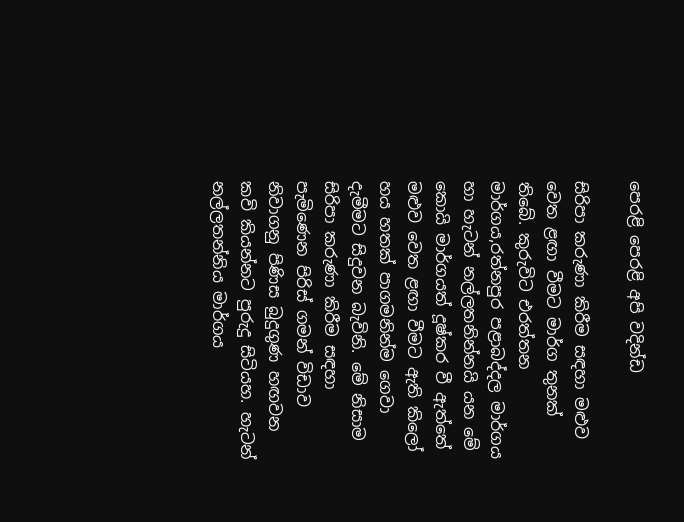පෙරළි පෙරළි අපි වදින්ඩ

සිරිපා කරුණා කිරීම සඳහා මළුව වෙත ළඟා වීමට මාර්ග තුනක් තිබේ. කුරුවිට එරත්තන මාර්ගය,රත්නපුර පළාබද්දල මාර්ගය හා හැටන් නල්ලතනින්නයි යන මේ කොයි මාර්ගයත් දූෂ්කර වී ඇත්තේ මළුව වෙත ළඟා වීමට ඇති කිලෝ හය හතක් පාගමනින්ම ගෙවා දැමීමට සිදුවන බැවිනි. මේ නිසාම සිරිපා කරුණා කිරීම සඳහා පැමිණෙන පිරිස් ගමන් විඩාව නිවාගනු පිණිස බුදුගුණ හඟවන කවි කියන්නට පුරුදු සිටියහ. හැටන් නල්ලතන්නිය මාර්ගය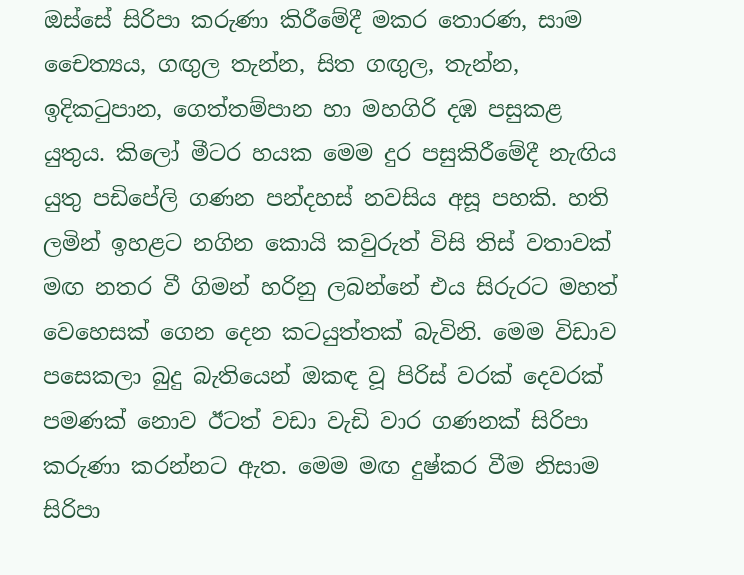ඔස්සේ සිරිපා කරුණා කිරීමේදී මකර තොරණ, සාම චෛත්‍යය, ගඟුල තැන්න, සිත ගඟුල, තැන්න, ඉදිකටුපාන, ගෙත්තම්පාන හා මහගිරි දඹ පසුකළ යුතුය. කිලෝ මීටර හයක මෙම දුර පසුකිරීමේදී නැඟිය යුතු පඩිපේලි ගණන පන්දහස් නවසිය අසූ පහකි. හති ලමින් ඉහළට නගින කොයි කවුරුත් විසි තිස් වතාවක් මඟ නතර වී ගිමන් හරිනු ලබන්නේ එය සිරුරට මහත් වෙහෙසක් ගෙන දෙන කටයුත්තක් බැවිනි. මෙ‍ම විඩාව පසෙකලා බුදු බැතියෙන් ඔකඳ වූ පිරිස් වරක් දෙවරක් පමණක් නොව ඊටත් වඩා වැඩි වාර ගණනක් සිරිපා කරුණා කරන්නට ඇත. මෙම මඟ දුෂ්කර වීම නිසාම සිරිපා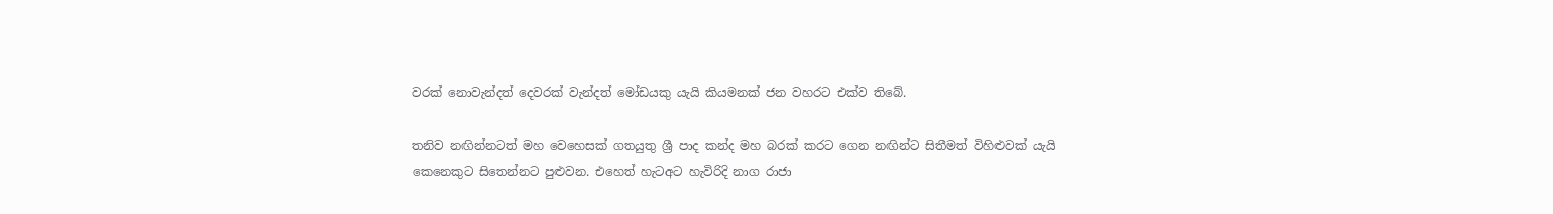වරක් නොවැන්දත් දෙවරක් වැන්දත් මෝඩයකු යැයි කියමනක් ජන වහරට එක්ව තිබේ.

තනිව නඟින්නටත් මහ වෙහෙසක් ගතයුතු ශ්‍රී පාද කන්ද මහ බරක් කරට ගෙන නඟින්ට සිතීමත් විහිළුවක් යැයි කෙනෙකුට සිතෙන්නට පුළුවන. එහෙත් හැටඅට හැවිරිදි නාග රාජා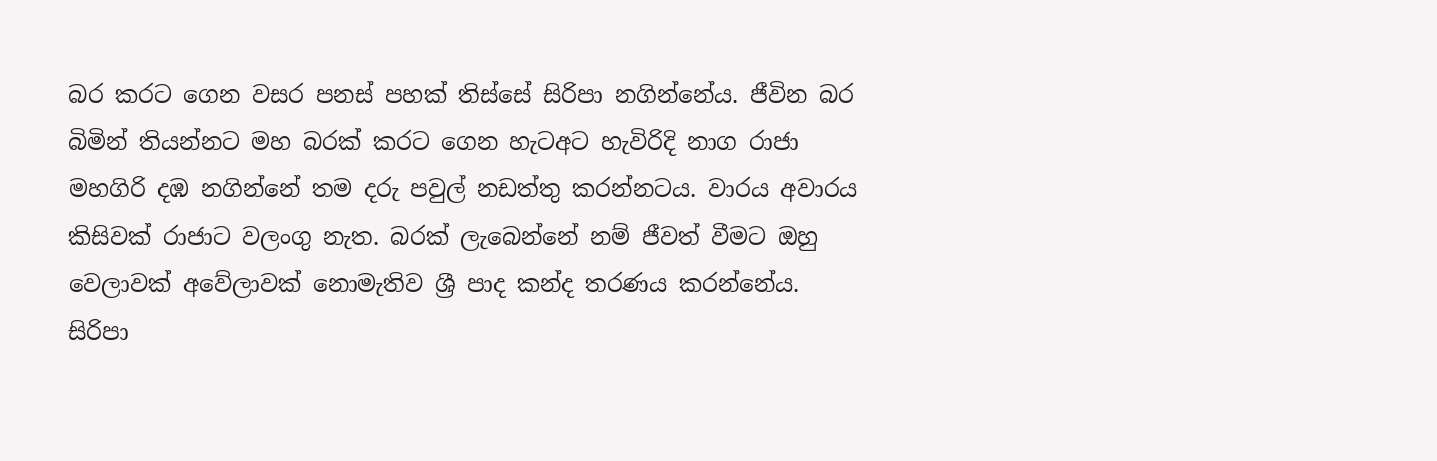බර කරට ගෙන වසර පනස් පහක් තිස්සේ සිරිපා නගින්නේය. ජීවින බර බිමින් තියන්නට මහ බරක් කරට ගෙන හැටඅට හැවිරිදි නාග රාජා මහගිරි දඹ නගින්නේ තම දරු පවුල් නඩත්තු කරන්නටය. වාරය අවාරය කිසිවක් රාජාට වලංගු නැත. බරක් ලැබෙන්නේ නම් ජීවත් වීමට ඔහු වෙලාවක් අවේලාවක් නොමැතිව ශ්‍රී පාද කන්ද තරණය කරන්නේය. සිරිපා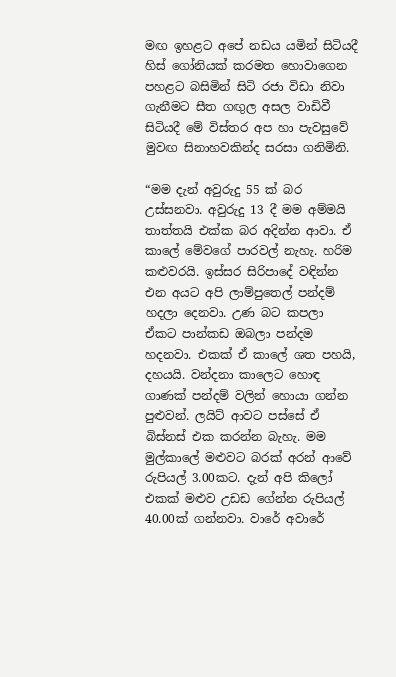මඟ ඉහළට අපේ නඩය යමින් සිටියදී හිස් ගෝනියක් කරමත හොවාගෙන පහළට බසිමින් සිටි රජා විඩා නිවා ගැනීමට සීත ගඟුල අසල වාඩිවී සිටියදී මේ විස්තර අප හා පැවසුවේ මුවඟ සිනාහවකින්ද සරසා ගනිමිනි.

“මම දැන් අවුරුදු 55 ක් බර උස්සනවා. අවුරුදු 13 දී මම අම්මයි තාත්තයි එක්ක බර අදින්න ආවා. ඒ කාලේ මේවගේ පාරවල් නැහැ. හරිම කළුවරයි. ඉස්සර සිරිපාදේ වඳින්න එන අයට අපි ලාම්පුතෙල් පන්දම් හදලා දෙනවා. උණ බට කපලා ඒකට පාන්කඩ ඔබලා පන්දම හදනවා. එකක් ඒ කාලේ ශත පහයි, දහයයි. වන්දනා කාලෙට හොඳ ගාණක් පන්දම් වලින් හොයා ගන්න පුළුවන්. ලයිට් ආවට පස්සේ ඒ බිස්නස් එක කරන්න බැහැ. මම මුල්කා‍ලේ මළුවට බරක් අරන් ආවේ රුපියල් 3.00කට. දැන් අපි කිලෝ එකක් මළුව උඩඩ ගේන්න රුපියල් 40.00ක් ගන්නවා. වාරේ අවාරේ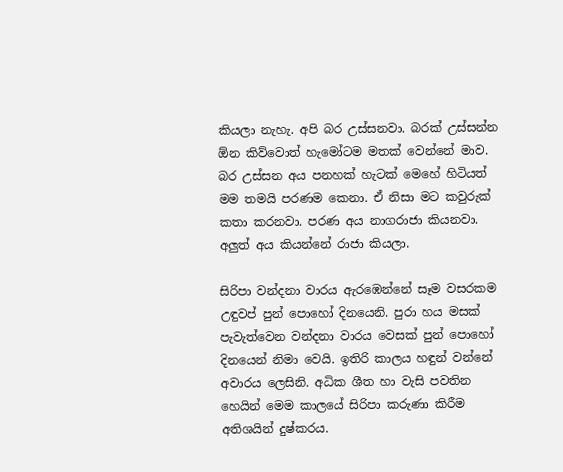කියලා නැහැ. අපි බර උස්සනවා. බරක් උස්සන්න ඕන කිව්වොත් හැමෝටම මතක් වෙන්නේ මාව. බර උස්සන අය පනහක් හැටක් මෙහේ හිටියත් මම තමයි පරණම කෙනා. ඒ නිසා මට කවුරුක් කතා කරනවා. පරණ අය නාගරාජා කියනවා. අලුත් අය කියන්නේ රාජා කියලා.

සිරිපා වන්දනා වාරය ඇරඹෙන්නේ සෑම වසරකම උඳුවප් පුන් පොහෝ දිනයෙනි. පුරා හය මසක් පැවැත්වෙන වන්දනා වාරය වෙසක් පුන් පොහෝ දිනයෙන් නිමා වෙයි. ඉතිරි කාලය හඳුන් වන්නේ අවාරය ලෙසිනි. අධික ශීත හා වැසි ‍පවතින හෙයින් මෙම කාලයේ සිරිපා කරුණා කිරීම අතිශයින් දුෂ්කරය.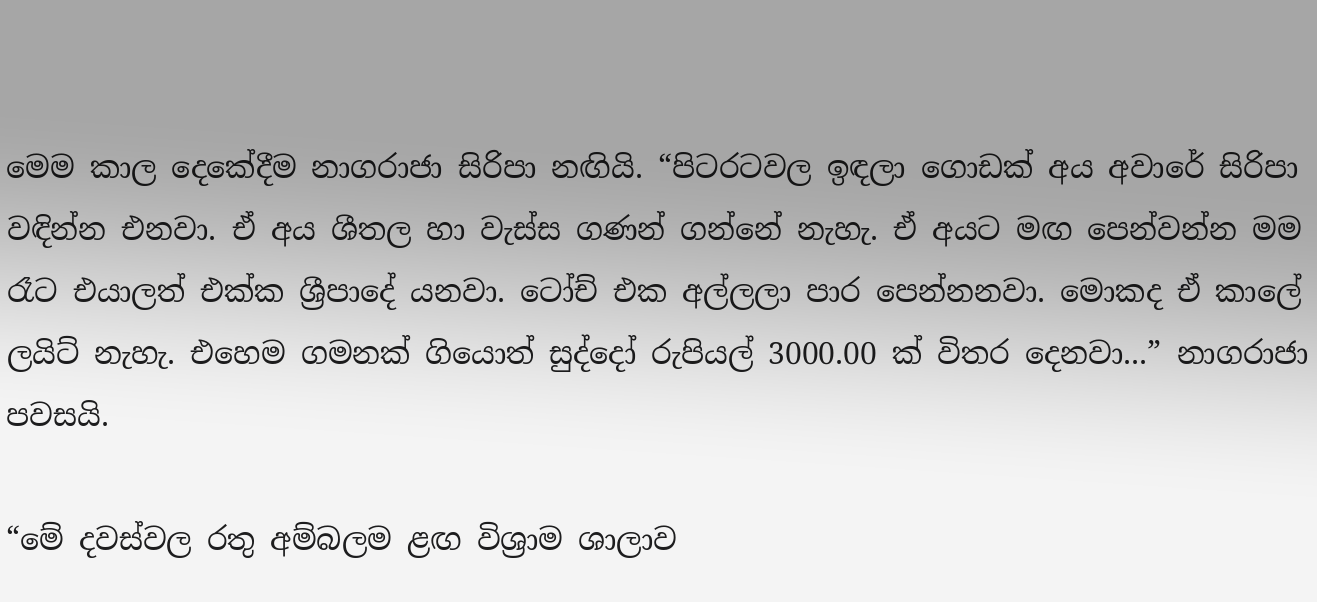මෙම කාල දෙකේදීම නාගරාජා සිරිපා නඟියි. “පිටරටවල ඉඳලා ගොඩක් අය අවාරේ සිරිපා වඳින්න එනවා. ඒ අය ශීතල හා වැස්ස ගණන් ගන්නේ නැහැ. ඒ අයට මඟ පෙන්වන්න මම රෑට එයාලත් එක්ක ශ්‍රීපාදේ යනවා. ටෝච් එක අල්ලලා පාර පෙන්නනවා. මොකද ඒ කාලේ ලයිට් නැහැ. එහෙම ගමනක් ගියොත් සුද්දෝ රුපියල් 3000.00 ක් විතර දෙනවා...” නාගරාජා පවසයි.

“මේ දවස්වල රතු අම්බලම ළඟ විශ්‍රාම ශාලාව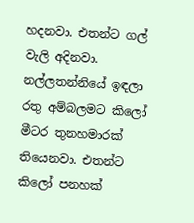හදනවා. එතන්ට ගල් වැලි අදිනවා. නල්ලතන්නියේ ඉඳලා රතු අම්බලමට කිලෝ මීටර තුනහමාරක් තියෙනවා. එතන්ට කිලෝ පනහක්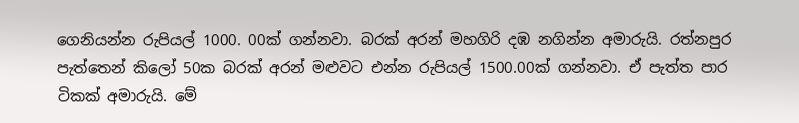ගෙනියන්න රුපියල් 1000. 00ක් ගන්නවා. බරක් අරන් මහගිරි දඹ නගින්න අමාරුයි. රත්නපුර පැත්තෙන් කිලෝ 50ක බරක් අරන් මළුවට එන්න රුපියල් 1500.00ක් ගන්නවා. ඒ පැත්ත පාර ටිකක් අමාරුයි. මේ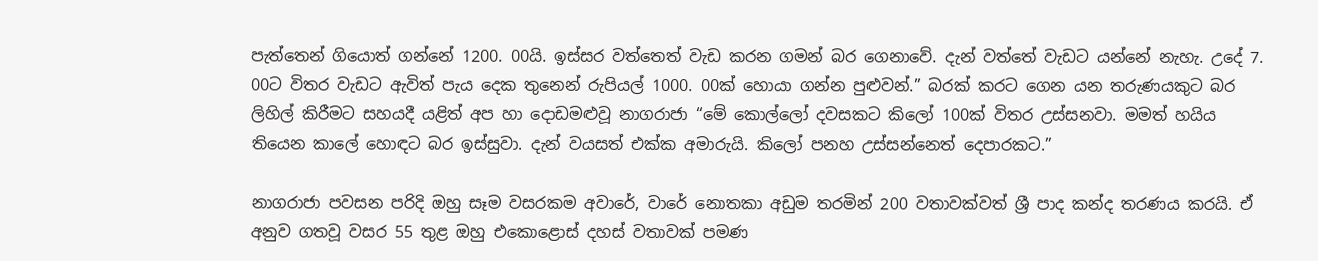පැත්තෙන් ගියොත් ගන්නේ 1200. 00යි. ඉස්සර වත්තෙත් වැඩ කරන ගමන් බර ගෙනාවේ. දැන් වත්තේ වැඩට යන්නේ නැහැ. උදේ 7. 00ට විතර වැඩට ඇවිත් පැය දෙක තුනෙන් රුපියල් 1000. 00ක් හොයා ගන්න පුළුවන්.” බරක් කරට ගෙන යන තරුණයකුට බර ලිහිල් කිරීමට සහයදී යළිත් අප හා දොඩමළුවූ නාගරාජා “මේ කොල්ලෝ දවසකට කි‍ලෝ 100ක් විතර උස්සනවා. මමත් හයිය තියෙන කාලේ හොඳට බර ඉස්සුවා. දැන් වයසත් එක්ක අමාරුයි. කිලෝ පනහ උස්සන්නෙත් දෙපාරකට.”

නාගරාජා පවසන පරිදි ඔහු සෑම වසරකම අවාරේ, වාරේ නොතකා අඩුම තරමින් 200 වතාවක්වත් ශ්‍රී පාද කන්ද තරණය කරයි. ඒ අනුව ගතවූ වසර 55 තුළ ඔහු එකොළොස් දහස් වතාවක් පමණ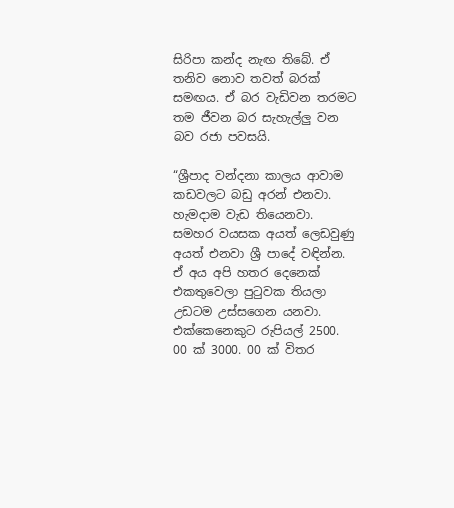සිරිපා කන්ද නැඟ තිබේ. ඒ තනිව නොව තවත් බරක් සමඟය. ඒ බර වැඩිවන තරමට තම ජීවන බර සැහැල්ලු වන බව රජා පවසයි.

“ශ්‍රීපාද වන්දනා කාලය ආවාම කඩවලට බඩු අරන් එනවා. හැමදාම වැඩ ති‍යෙනවා. සමහර වයසක අයත් ලෙඩවුණු අයත් එනවා ශ්‍රී පාදේ වඳින්න. ඒ අය අපි හතර දෙනෙක් එකතුවෙලා පුටුවක තියලා උඩටම උස්සගෙන යනවා. එක්කෙනෙකුට රුපියල් 2500. 00 ක් 3000. 00 ක් විතර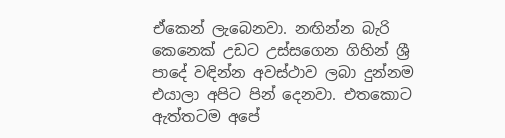ඒකෙන් ලැබෙනවා. නඟින්න බැරි කෙනෙක් උඩට උස්සගෙන ගිහින් ශ්‍රී පාදේ වඳින්න අවස්ථාව ලබා දුන්නම එයාලා අපිට පින් දෙනවා. එතකොට ඇත්තටම අපේ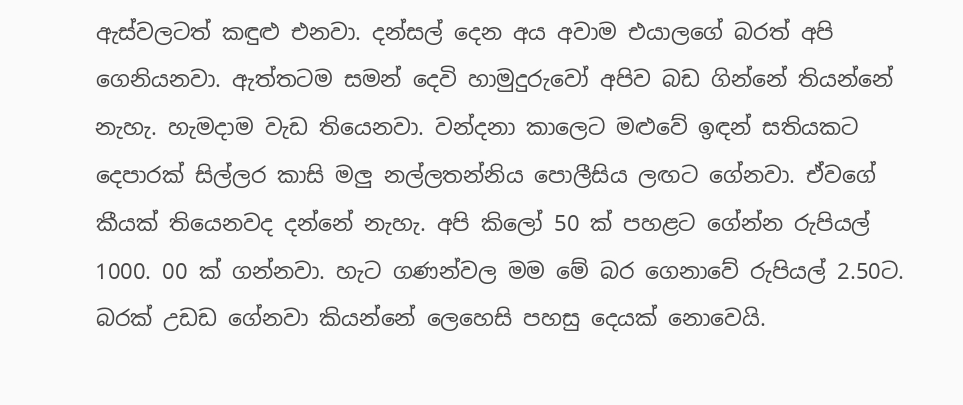ඇස්වලටත් කඳුළු එනවා. දන්සල් දෙන අය අවාම එයා‍ලගේ බරත් අපි ගෙනියනවා. ඇත්තටම සමන් දෙවි හාමුදුරුවෝ අපිව බඩ ගින්නේ තියන්නේ නැහැ. හැමදාම වැඩ තියෙනවා. වන්දනා කාලෙට මළුවේ ඉඳන් සතියකට දෙපාරක් සිල්ලර කාසි මලු නල්ලතන්නිය පොලීසිය ලඟට ගේනවා. ඒවගේ කීයක් තියෙනවද දන්නේ නැහැ. අපි කිලෝ 50 ක් ‍පහළට ගේන්න රුපියල් 1000. 00 ක් ගන්නවා. හැට ගණන්වල මම මේ බර ගෙනාවේ රුපියල් 2.50ට. බරක් උඩඩ ගේනවා කියන්නේ ලෙහෙසි පහසු දෙයක් නොවෙයි.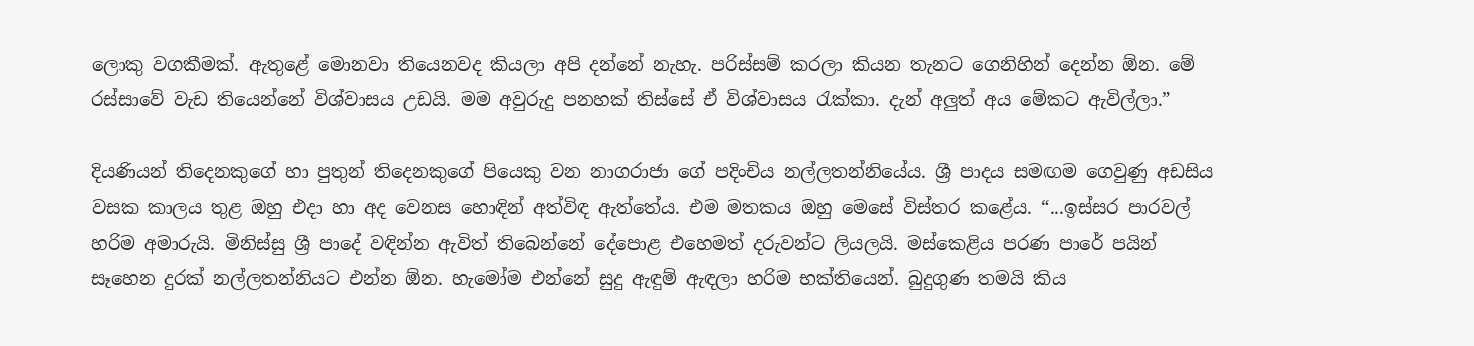ලොකු වගකීමක්. ඇතුළේ මොනවා තියෙනවද කියලා අපි දන්නේ නැහැ. පරිස්සම් කරලා කියන තැනට ගෙනිහින් දෙන්න ඕන. මේ රස්සාවේ වැඩ තියෙන්නේ විශ්වාසය උඩයි. මම අවුරුදු පනහක් තිස්සේ ඒ විශ්වාසය රැක්කා. දැන් අලුත් අය මේකට ඇවිල්ලා.”

දියණියන් තිදෙනකුගේ හා පුතුන් තිදෙනකුගේ පියෙකු වන නාගරා‍ජා ගේ පදිංචිය නල්ලතන්නියේය. ශ්‍රී පාදය සමඟම ගෙවුණු අඩසිය වසක කාලය තුළ ඔහු එදා හා අද වෙනස හොඳින් අත්විඳ ඇත්තේය. එම මතකය ඔහු මෙසේ විස්තර කළේය. “...ඉස්සර පාරවල් හරිම අමාරුයි. මිනිස්සු ශ්‍රී පාදේ වඳින්න ඇවිත් තිබෙන්නේ දේපොළ එහෙමත් දරුවන්ට ලියලයි. මස්කෙළිය පරණ පාරේ පයින් සෑහෙන දුරක් නල්ලතන්නියට එන්න ඕන. හැමෝම එන්නේ සුදු ඇඳුම් ඇඳලා හරිම භක්තියෙන්. බුදුගුණ තමයි කිය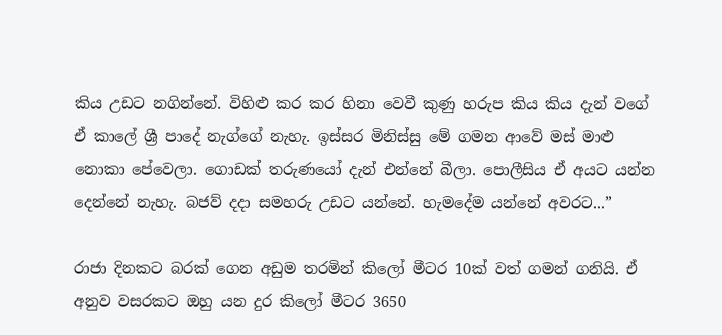කිය උඩට නගින්නේ. විහිළු කර කර හිනා වෙවී කුණු හරුප කිය කිය දැන් වගේ ඒ කාලේ ශ්‍රී පාදේ නැග්ගේ නැහැ. ඉස්සර මිනිස්සු මේ ගමන ආවේ මස් මාළු නොකා පේවෙලා. ගොඩක් තරුණයෝ දැන් එන්නේ බීලා. පොලීසිය ඒ අයට යන්න දෙන්නේ නැහැ. බජව් දදා සමහරු උඩට යන්නේ. හැමදේම යන්නේ අවරට...”

රාජා දිනකට බරක් ගෙන අඩුම තරමින් කිලෝ මීටර 10ක් වත් ගමන් ගනියි. ඒ අනුව වසරකට ඔහු යන දුර කිලෝ මීටර 3650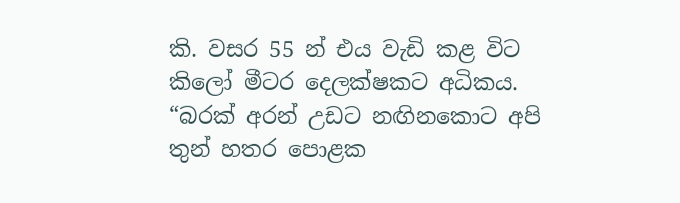කි. වසර 55 න් එය වැඩි කළ විට කිලෝ මීටර දෙලක්ෂකට අධිකය. “බරක් අරන් උඩට නඟිනකොට අපි තුන් හතර පොළක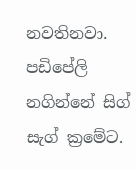නවතිනවා. පඩිපේලි නගින්නේ සිග් සැග් ක්‍රමේට.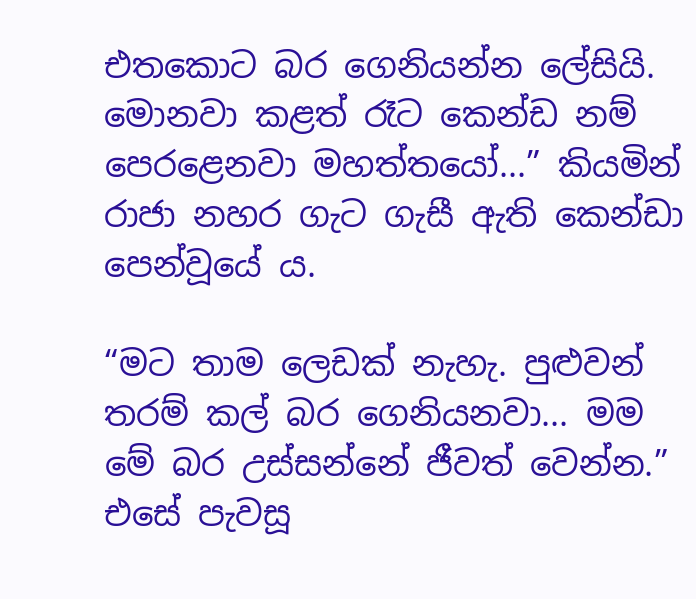එතකොට බර ගෙනියන්න ලේසියි. මොනවා කළත් රෑට කෙන්ඩ නම් පෙරළෙනවා මහත්තයෝ...” කියමින් රාජා නහර ගැ‍ට ගැසී ඇති කෙන්ඩා පෙන්වූයේ ය.

“මට තාම ලෙඩක් නැහැ. පුළුවන් තරම් කල් බර ගෙනියනවා... මම මේ බර උස්සන්නේ ජීවත් වෙන්න.” එසේ පැවසූ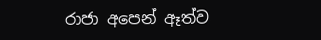රාජා අපෙන් ඈත්ව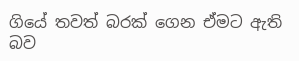ගියේ තවත් බරක් ගෙන ඒමට ඇති බව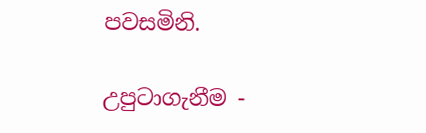පවසමිනි.

උපුටාගැනීම -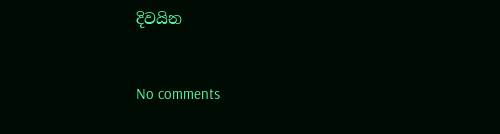දිවයින


No comments